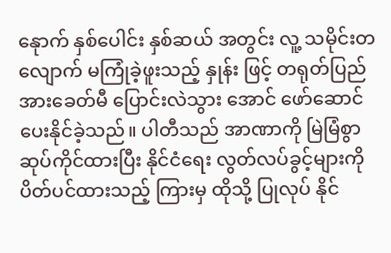နေုာက် နှစ်ပေါင်း နှစ်ဆယ် အတွင်း လူ့ သမိုင်းတလျောက် မကြုံခဲ့ဖူးသည့် နှုန်း ဖြင့် တရုတ်ပြည်အားခေတ်မီ ပြောင်းလဲသွား အောင် ဖော်ဆောင် ပေးနိုင်ခဲ့သည်။ ပါတီသည် အာဏာကို မြဲမြံစွာ ဆုပ်ကိုင်ထားပြီး နိုင်ငံရေး လွတ်လပ်ခွင့်များကို ပိတ်ပင်ထားသည့် ကြားမှ ထိုသို့ ပြုလုပ် နိုင်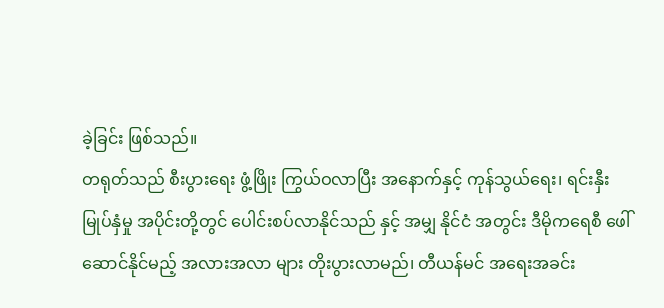ခဲ့ခြင်း ဖြစ်သည်။
တရုတ်သည် စီးပွားရေး ဖွံ့ဖြိုး ကြွယ်ဝလာပြီး အနောက်နှင့် ကုန်သွယ်ရေး၊ ရင်းနှီးမြုပ်နှံမှု အပိုင်းတို့တွင် ပေါင်းစပ်လာနိုင်သည် နှင့် အမျှ နိုင်ငံ အတွင်း ဒီမိုကရေစီ ဖေါ်ဆောင်နိုင်မည့် အလားအလာ များ တိုးပွားလာမည်၊ တီယန်မင် အရေးအခင်း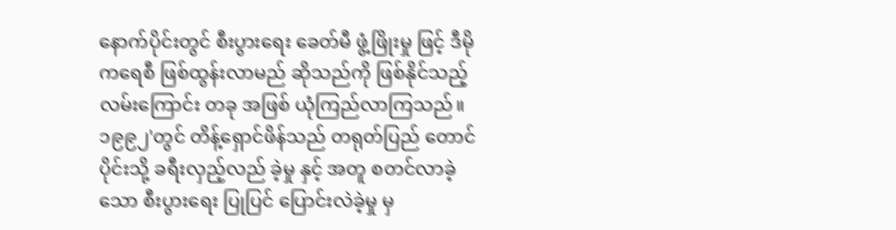နောက်ပိုင်းတွင် စီးပွားရေး ခေတ်မီ ဖွံ့ဖြိုးမှု ဖြင့် ဒီမိုကရေစီ ဖြစ်ထွန်းလာမည် ဆိုသည်ကို ဖြစ်နိုင်သည့် လမ်းကြောင်း တခု အဖြစ် ယုံကြည်လာကြသည်။
၁၉၉၂'တွင် တိန့်ရှောင်ဖိန်သည် တရုတ်ပြည် တောင်ပိုင်းသို့ ခရီးလှည့်လည် ခဲ့မှု နှင့် အတူ စတင်လာခဲ့သော စီးပွားရေး ပြုပြင် ပြောင်းလဲခဲ့မှု မှ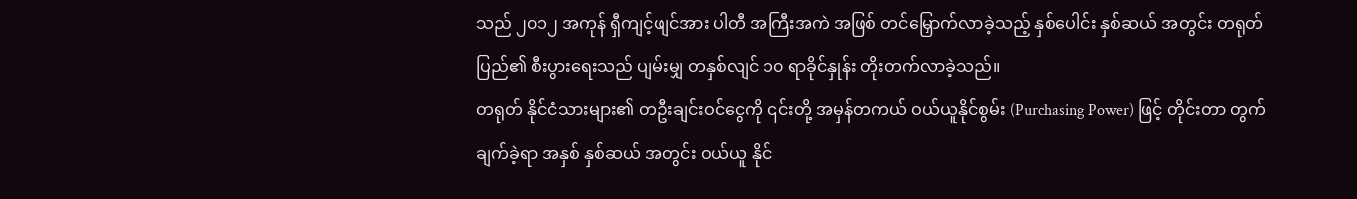သည် ၂၀၁၂ အကုန် ရှီကျင့်ဖျင်အား ပါတီ အကြီးအကဲ အဖြစ် တင်မြှောက်လာခဲ့သည့် နှစ်ပေါင်း နှစ်ဆယ် အတွင်း တရုတ်ပြည်၏ စီးပွားရေးသည် ပျမ်းမျှ တနှစ်လျင် ၁၀ ရာခိုင်နှုန်း တိုးတက်လာခဲ့သည်။
တရုတ် နိုင်ငံသားများ၏ တဦးချင်းဝင်ငွေကို ၎င်းတို့ အမှန်တကယ် ဝယ်ယူနိုင်စွမ်း (Purchasing Power) ဖြင့် တိုင်းတာ တွက်ချက်ခဲ့ရာ အနှစ် နှစ်ဆယ် အတွင်း ဝယ်ယူ နိုင်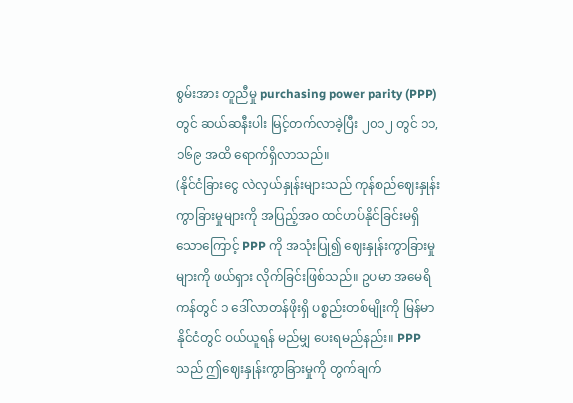စွမ်းအား တူညီမှု purchasing power parity (PPP) တွင် ဆယ်ဆနီးပါး မြင့်တက်လာခဲ့ပြီး ၂၀၁၂ တွင် ၁၁,၁၆၉ အထိ ရောက်ရှိလာသည်။
(နိုင်ငံခြားငွေ လဲလှယ်နှုန်းများသည် ကုန်စည်ဈေးနှုန်း ကွာခြားမှုများကို အပြည့်အဝ ထင်ဟပ်နိုင်ခြင်းမရှိသောကြောင့် PPP ကို အသုံးပြု၍ ဈေးနှုန်းကွာခြားမှုများကို ဖယ်ရှား လိုက်ခြင်းဖြစ်သည်။ ဥပမာ အမေရိကန်တွင် ၁ ဒေါ်လာတန်ဖိုးရှိ ပစ္စည်းတစ်မျိုးကို မြန်မာနိုင်ငံတွင် ဝယ်ယူရန် မည်မျှ ပေးရမည်နည်း။ PPP သည် ဤဈေးနှုန်းကွာခြားမှုကို တွက်ချက်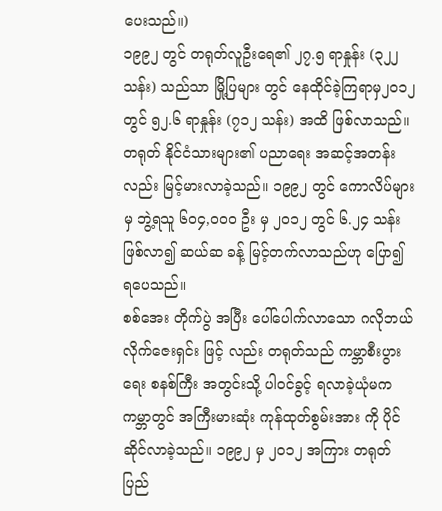ပေးသည်။)
၁၉၉၂ တွင် တရုတ်လူဦးရေ၏ ၂၇.၅ ရာနှုန်း (၃၂၂ သန်း) သည်သာ မြို့ပြများ တွင် နေထိုင်ခဲ့ကြရာမှ၂၀၁၂ တွင် ၅၂.၆ ရာနှုန်း (၇၁၂ သန်း) အထိ ဖြစ်လာသည်။ တရုတ် နိုင်ငံသားများ၏ ပညာရေး အဆင့်အတန်းလည်း မြင့်မားလာခဲ့သည်။ ၁၉၉၂ တွင် ကောလိပ်များမှ ဘွဲ့ရသူ ၆၀၄,၀၀၀ ဦး မှ ၂၀၁၂ တွင် ၆.၂၄ သန်း ဖြစ်လာ၍ ဆယ်ဆ ခန့် မြင့်တက်လာသည်ဟု ပြော၍ ရပေသည်။
စစ်အေး တိုက်ပွဲ အပြီး ပေါ်ပေါက်လာသော ဂလိုဘယ်လိုက်ဇေးရှင်း ဖြင့် လည်း တရုတ်သည် ကမ္ဘာစီးပွားရေး စနစ်ကြီး အတွင်းသို့ ပါဝင်ခွင့် ရလာခဲ့ယုံမက ကမ္ဘာတွင် အကြီးမားဆုံး ကုန်ထုတ်စွမ်းအား ကို ပိုင်ဆိုင်လာခဲ့သည်။ ၁၉၉၂ မှ ၂၀၁၂ အကြား တရုတ်ပြည်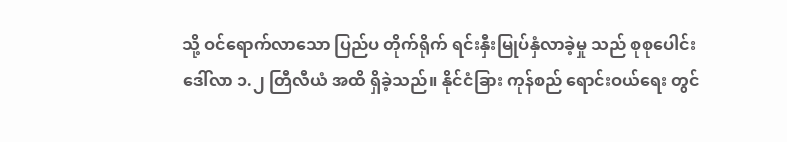သို့ ဝင်ရောက်လာသော ပြည်ပ တိုက်ရိုက် ရင်းနှီးမြုပ်နှံလာခဲ့မှု သည် စုစုပေါင်း ဒေါ်လာ ၁.၂ တြီလီယံ အထိ ရှိခဲ့သည်။ နိုင်ငံခြား ကုန်စည် ရောင်းဝယ်ရေး တွင်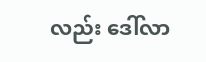လည်း ဒေါ်လာ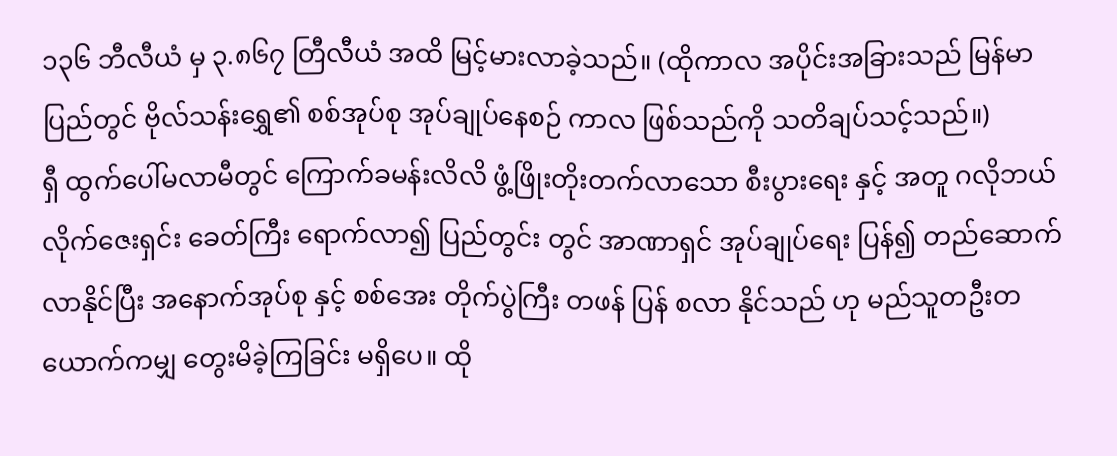၁၃၆ ဘီလီယံ မှ ၃.၈၆၇ တြီလီယံ အထိ မြင့်မားလာခဲ့သည်။ (ထိုကာလ အပိုင်းအခြားသည် မြန်မာပြည်တွင် ဗိုလ်သန်းရွှေ၏ စစ်အုပ်စု အုပ်ချုပ်နေစဉ် ကာလ ဖြစ်သည်ကို သတိချပ်သင့်သည်။)
ရှီ ထွက်ပေါ်မလာမီတွင် ကြောက်ခမန်းလိလိ ဖွံ့ဖြိုးတိုးတက်လာသော စီးပွားရေး နှင့် အတူ ဂလိုဘယ်လိုက်ဇေးရှင်း ခေတ်ကြီး ရောက်လာ၍ ပြည်တွင်း တွင် အာဏာရှင် အုပ်ချုပ်ရေး ပြန်၍ တည်ဆောက်လာနိုင်ပြီး အနောက်အုပ်စု နှင့် စစ်အေး တိုက်ပွဲကြီး တဖန် ပြန် စလာ နိုင်သည် ဟု မည်သူတဦးတယောက်ကမျှ တွေးမိခဲ့ကြခြင်း မရှိပေ။ ထို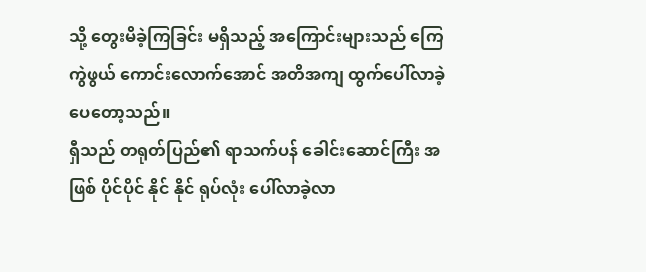သို့ တွေးမိခဲ့ကြခြင်း မရှိသည့် အကြောင်းများသည် ကြေကွဲဖွယ် ကောင်းလောက်အောင် အတိအကျ ထွက်ပေါ်လာခဲ့ပေတော့သည်။
ရှီသည် တရုတ်ပြည်၏ ရာသက်ပန် ခေါင်းဆောင်ကြီး အဖြစ် ပိုင်ပိုင် နိုင် နိုင် ရုပ်လုံး ပေါ်လာခဲ့လာ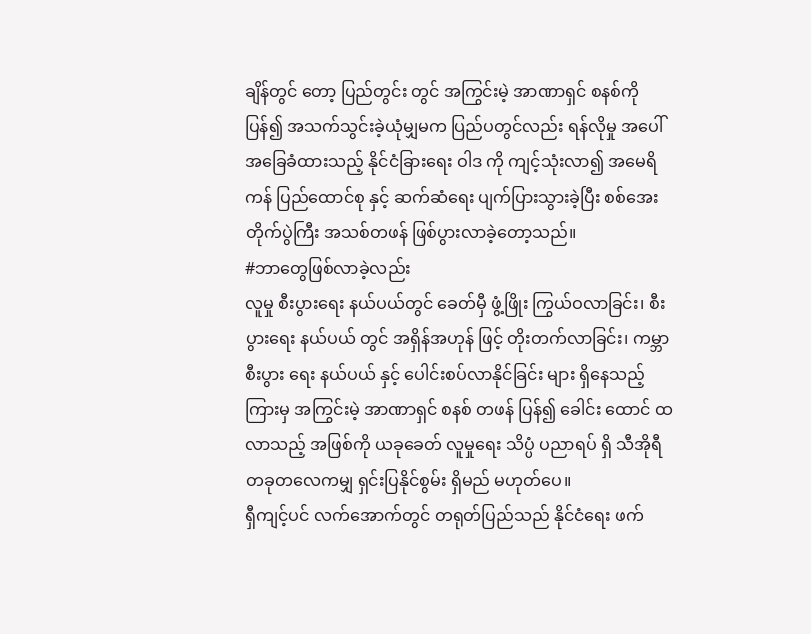ချိန်တွင် တော့ ပြည်တွင်း တွင် အကြွင်းမဲ့ အာဏာရှင် စနစ်ကို ပြန်၍ အသက်သွင်းခဲ့ယုံမျှမက ပြည်ပတွင်လည်း ရန်လိုမှု အပေါ် အခြေခံထားသည့် နိုင်ငံခြားရေး ဝါဒ ကို ကျင့်သုံးလာ၍ အမေရိကန် ပြည်ထောင်စု နှင့် ဆက်ဆံရေး ပျက်ပြားသွားခဲ့ပြီး စစ်အေး တိုက်ပွဲကြီး အသစ်တဖန် ဖြစ်ပွားလာခဲ့တော့သည်။
#ဘာတွေဖြစ်လာခဲ့လည်း
လူမှု စီးပွားရေး နယ်ပယ်တွင် ခေတ်မှီ ဖွံ့ဖြိုး ကြွယ်ဝလာခြင်း၊ စီးပွားရေး နယ်ပယ် တွင် အရှိန်အဟုန် ဖြင့် တိုးတက်လာခြင်း၊ ကမ္ဘာစီးပွား ရေး နယ်ပယ် နှင့် ပေါင်းစပ်လာနိုင်ခြင်း များ ရှိနေသည့်ကြားမှ အကြွင်းမဲ့ အာဏာရှင် စနစ် တဖန် ပြန်၍ ခေါင်း ထောင် ထလာသည့် အဖြစ်ကို ယခုခေတ် လူမှုရေး သိပ္ပံ ပညာရပ် ရှိ သီအိုရီ တခုတလေကမျှ ရှင်းပြနိုင်စွမ်း ရှိမည် မဟုတ်ပေ။
ရှီကျင့်ပင် လက်အောက်တွင် တရုတ်ပြည်သည် နိုင်ငံရေး ဖက်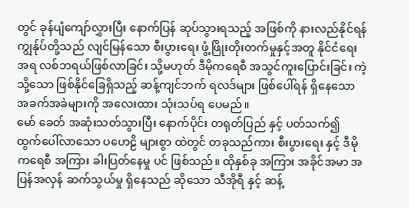တွင် ခုန်ပျံကျော်လွှားပြီး နောက်ပြန် ဆုပ်သွားရသည့် အဖြစ်ကို နားလည်နိုင်ရန် ကျွန်ုပ်တို့သည် လျင်မြန်သော စီးပွားရေး ဖွံ့ဖြိုးတိုးတက်မှုနှင့်အတူ နိုင်ငံရေး အရ လစ်ဘရယ်ဖြစ်လာခြင်း သို့မဟုတ် ဒီမိုကရေစီ အသွင်ကူးပြောင်းခြင်း ကဲ့သို့သော ဖြစ်နိုင်ခြေရှိသည့် ဆန့်ကျင်ဘက် ရလဒ်များ ဖြစ်ပေါ်ရန် ရှိနေသော အခက်အခဲများကို အလေးထား သုံးသပ်ရ ပေမည်။
မော် ခေတ် အဆုံးသတ်သွားပြီး နောက်ပိုင်း တရုတ်ပြည် နှင့် ပတ်သက်၍ ထွက်ပေါ်လာသော ပဟေဠိ များစွာ ထဲတွင် တခုသည်ကား စီးပွားရေး နှင့် ဒီမိုကရေစီ အကြား ခါးပြတ်နေမှု ပင် ဖြစ်သည်။ ထိုနှစ်ခု အကြား အခိုင်အမာ အပြန်အလှန် ဆက်သွယ်မှု ရှိနေသည် ဆိုသော သီအိုရီ နှင့် ဆန့်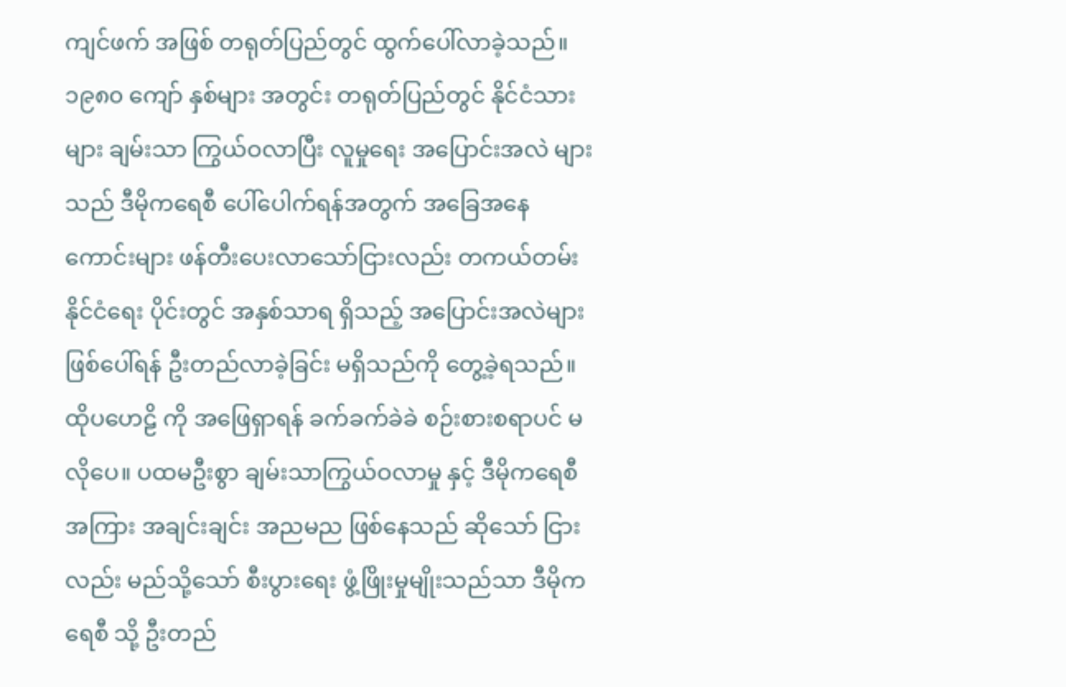ကျင်ဖက် အဖြစ် တရုတ်ပြည်တွင် ထွက်ပေါ်လာခဲ့သည်။ ၁၉၈၀ ကျော် နှစ်များ အတွင်း တရုတ်ပြည်တွင် နိုင်ငံသား များ ချမ်းသာ ကြွယ်ဝလာပြီး လူမှုရေး အပြောင်းအလဲ များသည် ဒီမိုကရေစီ ပေါ်ပေါက်ရန်အတွက် အခြေအနေ ကောင်းများ ဖန်တီးပေးလာသော်ငြားလည်း တကယ်တမ်း နိုင်ငံရေး ပိုင်းတွင် အနှစ်သာရ ရှိသည့် အပြောင်းအလဲများ ဖြစ်ပေါ်ရန် ဦးတည်လာခဲ့ခြင်း မရှိသည်ကို တွေ့ခဲ့ရသည်။
ထိုပဟေဠိ ကို အဖြေရှာရန် ခက်ခက်ခဲခဲ စဉ်းစားစရာပင် မလိုပေ။ ပထမဦးစွာ ချမ်းသာကြွယ်ဝလာမှု နှင့် ဒီမိုကရေစီ အကြား အချင်းချင်း အညမည ဖြစ်နေသည် ဆိုသော် ငြားလည်း မည်သို့သော် စီးပွားရေး ဖွံ့ဖြိုးမှုမျိုးသည်သာ ဒီမိုကရေစီ သို့ ဦးတည်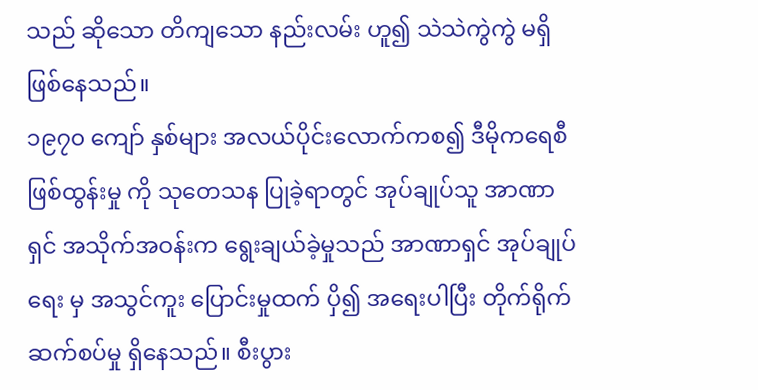သည် ဆိုသော တိကျသော နည်းလမ်း ဟူ၍ သဲသဲကွဲကွဲ မရှိ ဖြစ်နေသည်။
၁၉၇၀ ကျော် နှစ်များ အလယ်ပိုင်းလောက်ကစ၍ ဒီမိုကရေစီ ဖြစ်ထွန်းမှု ကို သုတေသန ပြုခဲ့ရာတွင် အုပ်ချုပ်သူ အာဏာရှင် အသိုက်အဝန်းက ရွေးချယ်ခဲ့မှုသည် အာဏာရှင် အုပ်ချုပ်ရေး မှ အသွင်ကူး ပြောင်းမှုထက် ပှိ၍ အရေးပါပြီး တိုက်ရိုက်ဆက်စပ်မှု ရှိနေသည်။ စီးပွား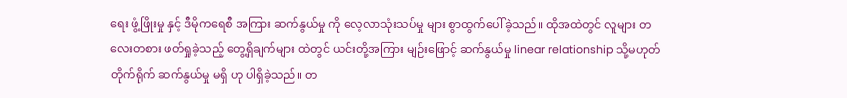ရေး ဖွံ့ဖြိုးမှု နှင့် ဒီမိုကရေစီ အကြား ဆက်နွယ်မှု ကို လေ့လာသုံးသပ်မှု များ စွာထွက်ပေါ်ခဲ့သည်။ ထိုအထဲတွင် လူများ တလေးတစား ဖတ်ရှုခဲ့သည့် တွေ့ရှိချက်များ ထဲတွင် ယင်းတို့အကြား မျဉ်းဖြောင့် ဆက်နွယ်မှု linear relationship သို့မဟုတ် တိုက်ရိုက် ဆက်နွယ်မှု မရှိ ဟု ပါရှိခဲ့သည်။ တ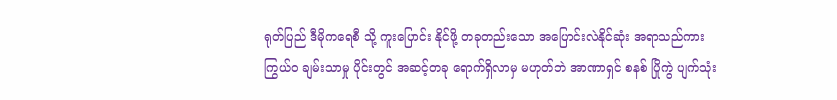ရုတ်ပြည် ဒီမိုကရေစီ သို့ ကူးပြောင်း နိုင်ဖို့ တခုတည်းသော အပြောင်းလဲနိုင်ဆုံး အရာသည်ကား ကြွယ်ဝ ချမ်းသာမှု ပိုင်းတွင် အဆင့်တခု ရောက်ရှိလာမှ မဟုတ်ဘဲ အာဏာရှင် စနစ် ပြိုကွဲ ပျက်သုံး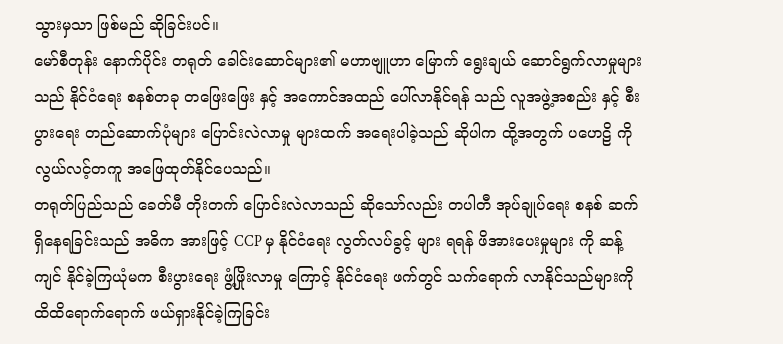သွားမှသာ ဖြစ်မည် ဆိုခြင်းပင်။
မော်စီတုန်း နောက်ပိုင်း တရုတ် ခေါင်းဆောင်များ၏ မဟာဗျူဟာ မြောက် ရွေးချယ် ဆောင်ရွက်လာမှုများသည် နိုင်ငံရေး စနစ်တခု တဖြေးဖြေး နှင့် အကောင်အထည် ပေါ်လာနိုင်ရန် သည် လူအဖွဲ့အစည်း နှင့် စီးပွားရေး တည်ဆောက်ပုံများ ပြောင်းလဲလာမှု များထက် အရေးပါခဲ့သည် ဆိုပါက ထို့အတွက် ပဟေဠိ ကို လွယ်လင့်တကူ အဖြေထုတ်နိုင်ပေသည်။
တရုတ်ပြည်သည် ခေတ်မီ တိုးတက် ပြောင်းလဲလာသည် ဆိုသော်လည်း တပါတီ အုပ်ချုပ်ရေး စနစ် ဆက်ရှိနေရခြင်းသည် အဓိက အားဖြင့် CCP မှ နိုင်ငံရေး လွတ်လပ်ခွင့် များ ရရန် ဖိအားပေးမှုများ ကို ဆန့်ကျင် နိုင်ခဲ့ကြယုံမက စီးပွားရေး ဖွံ့ဖြိုးလာမှု ကြောင့် နိုင်ငံရေး ဖက်တွင် သက်ရောက် လာနိုင်သည်များကို ထိထိရောက်ရောက် ဖယ်ရှားနိုင်ခဲ့ကြခြင်း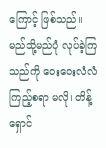ကြောင့် ဖြစ်သည်။ မည်သို့မည်ပုံ လုပ်ခဲ့ကြသည်ကို ဝေးဝေးလံလံ ကြည့်စရာ မလို၊ တိန့်ရှောင်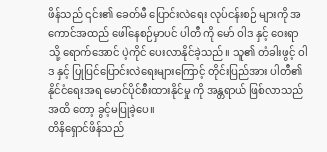ဖိန်သည် ၎င်း၏ ခေတ်မီ ပြောင်းလဲရေး လုပ်ငန်းစဉ် များကို အကောင်အထည် ဖေါ်နေစဉ်မှာပင် ပါတီ ကို မော် ဝါဒ နှင့် ဝေးရာသို့ ရောက်အောင် ပဲ့ကိုင် ပေးလာနိုင်ခဲ့သည်။ သူ၏ တံခါးဖွင့် ဝါဒ နှင့် ပြုပြင်ပြောင်းလဲရေးများကြောင့် တိုင်းပြည်အား ပါတီ၏ နိုင်ငံရေးအရ မောင်ပိုင်စီးထားနိုင်မှု ကို အန္တရာယ် ဖြစ်လာသည် အထိ တော့ ခွင့်မပြုခဲ့ပေ။
တိနိရှောင်ဖိန်သည်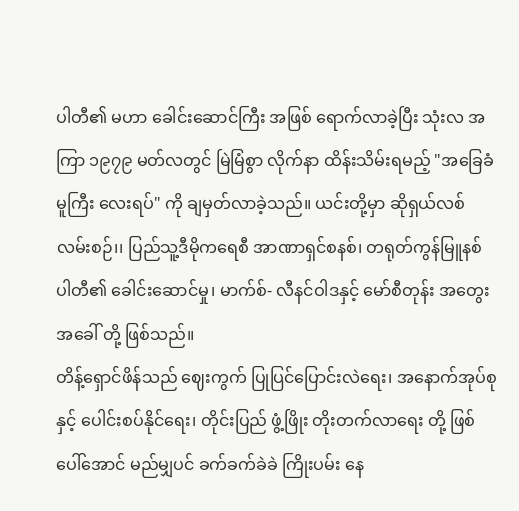ပါတီ၏ မဟာ ခေါင်းဆောင်ကြီး အဖြစ် ရောက်လာခဲ့ပြီး သုံးလ အကြာ ၁၉၇၉ မတ်လတွင် မြဲမြံစွာ လိုက်နာ ထိန်းသိမ်းရမည့် "အခြေခံ မူကြီး လေးရပ်" ကို ချမှတ်လာခဲ့သည်။ ယင်းတို့မှာ ဆိုရှယ်လစ် လမ်းစဉ်၊၊ ပြည်သူ့ဒီမိုကရေစီ အာဏာရှင်စနစ်၊ တရုတ်ကွန်မြူနစ်ပါတီ၏ ခေါင်းဆောင်မှု၊ မာက်စ်- လီနင်ဝါဒနှင့် မော်စီတုန်း အတွေးအခေါ် တို့ ဖြစ်သည်။
တိန့်ရှောင်ဖိန်သည် ဈေးကွက် ပြုပြင်ပြောင်းလဲရေး၊ အနောက်အုပ်စု နှင့် ပေါင်းစပ်နိုင်ရေး၊ တိုင်းပြည် ဖွံ့ဖြိုး တိုးတက်လာရေး တို့ ဖြစ်ပေါ်အောင် မည်မျှပင် ခက်ခက်ခဲခဲ ကြိုးပမ်း နေ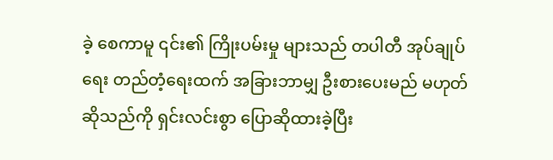ခဲ့ စေကာမူ ၎င်း၏ ကြိုးပမ်းမှု များသည် တပါတီ အုပ်ချုပ်ရေး တည်တံ့ရေးထက် အခြားဘာမျှ ဦးစားပေးမည် မဟုတ်ဆိုသည်ကို ရှင်းလင်းစွာ ပြောဆိုထားခဲ့ပြီး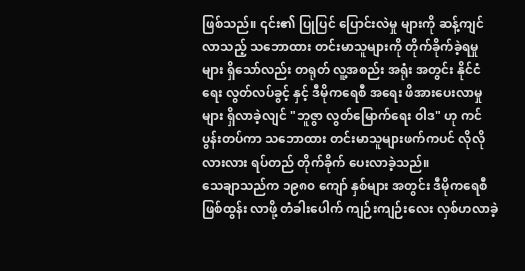ဖြစ်သည်။ ၎င်း၏ ပြုပြင် ပြောင်းလဲမှု များကို ဆန့်ကျင်လာသည့် သဘောထား တင်းမာသူများကို တိုက်ခိုက်ခဲ့ရမှု များ ရှိသော်လည်း တရုတ် လူ့အစည်း အရုံး အတွင်း နိုင်ငံရေး လွတ်လပ်ခွင့် နှင့် ဒီမိုကရေစီ အရေး ဖိအားပေးလာမှု များ ရှိလာခဲ့လျင် "ဘူဇွာ လွတ်မြောက်ရေး ဝါဒ" ဟု ကင်ပွန်းတပ်ကာ သဘောထား တင်းမာသူများဖက်ကပင် လိုလိုလားလား ရပ်တည် တိုက်ခိုက် ပေးလာခဲ့သည်။
သေချာသည်က ၁၉၈၀ ကျော် နှစ်များ အတွင်း ဒီမိုကရေစီ ဖြစ်ထွန်း လာဖို့ တံခါးပေါက် ကျဉ်းကျဉ်းလေး လှစ်ဟလာခဲ့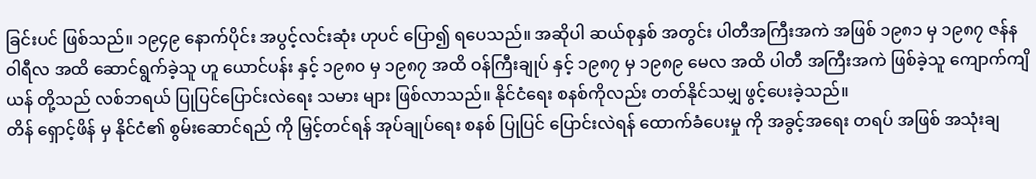ခြင်းပင် ဖြစ်သည်။ ၁၉၄၉ နောက်ပိုင်း အပွင့်လင်းဆုံး ဟုပင် ပြော၍ ရပေသည်။ အဆိုပါ ဆယ်စုနှစ် အတွင်း ပါတီအကြီးအကဲ အဖြစ် ၁၉၈၁ မှ ၁၉၈၇ ဇန်နဝါရီလ အထိ ဆောင်ရွက်ခဲ့သူ ဟူ ယောင်ပန်း နှင့် ၁၉၈၀ မှ ၁၉၈၇ အထိ ဝန်ကြီးချုပ် နှင့် ၁၉၈၇ မှ ၁၉၈၉ မေလ အထိ ပါတီ အကြီးအကဲ ဖြစ်ခဲ့သူ ကျောက်ကျိယန် တို့သည် လစ်ဘရယ် ပြုပြင်ပြောင်းလဲရေး သမား များ ဖြစ်လာသည်။ နိုင်ငံရေး စနစ်ကိုလည်း တတ်နိုင်သမျှ ဖွင့်ပေးခဲ့သည်။
တိန် ရှောင့်ဖိန် မှ နိုင်ငံ၏ စွမ်းဆောင်ရည် ကို မြှင့်တင်ရန် အုပ်ချုပ်ရေး စနစ် ပြုပြင် ပြောင်းလဲရန် ထောက်ခံပေးမှု ကို အခွင့်အရေး တရပ် အဖြစ် အသုံးချ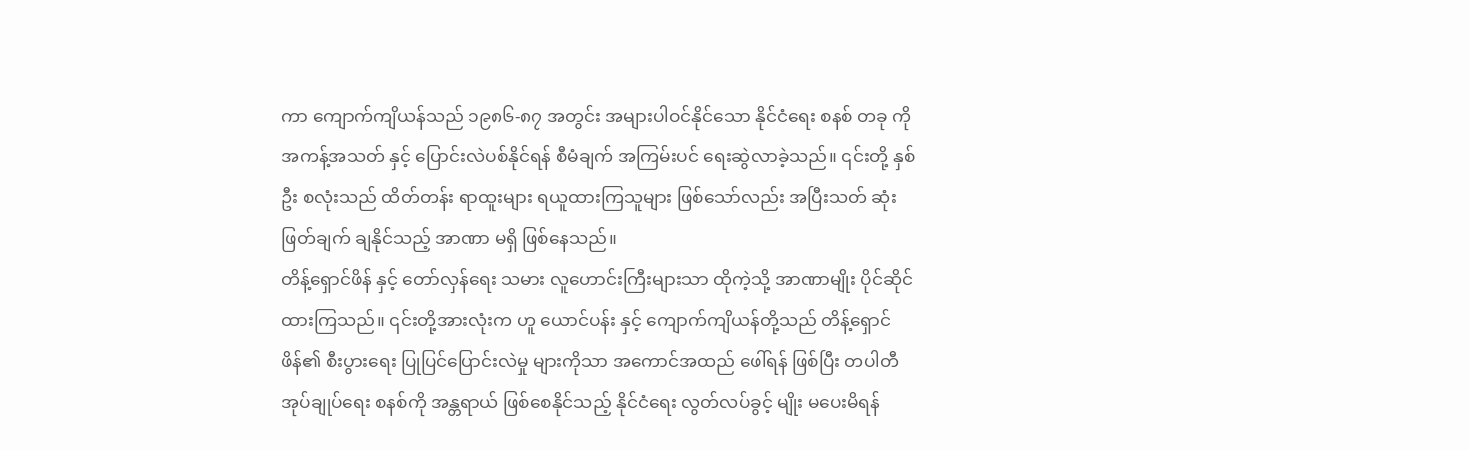ကာ ကျောက်ကျိယန်သည် ၁၉၈၆-၈၇ အတွင်း အများပါဝင်နိုင်သော နိုင်ငံရေး စနစ် တခု ကို အကန့်အသတ် နှင့် ပြောင်းလဲပစ်နိုင်ရန် စီမံချက် အကြမ်းပင် ရေးဆွဲလာခဲ့သည်။ ၎င်းတို့ နှစ်ဦး စလုံးသည် ထိတ်တန်း ရာထူးများ ရယူထားကြသူများ ဖြစ်သော်လည်း အပြီးသတ် ဆုံးဖြတ်ချက် ချနိုင်သည့် အာဏာ မရှိ ဖြစ်နေသည်။
တိန့်ရှောင်ဖိန် နှင့် တော်လှန်ရေး သမား လူဟောင်းကြီးများသာ ထိုကဲ့သို့ အာဏာမျိုး ပိုင်ဆိုင်ထားကြသည်။ ၎င်းတို့အားလုံးက ဟူ ယောင်ပန်း နှင့် ကျောက်ကျိယန်တို့သည် တိန့်ရှောင်ဖိန်၏ စီးပွားရေး ပြုပြင်ပြောင်းလဲမှု များကိုသာ အကောင်အထည် ဖေါ်ရန် ဖြစ်ပြီး တပါတီ အုပ်ချုပ်ရေး စနစ်ကို အန္တရာယ် ဖြစ်စေနိုင်သည့် နိုင်ငံရေး လွတ်လပ်ခွင့် မျိုး မပေးမိရန်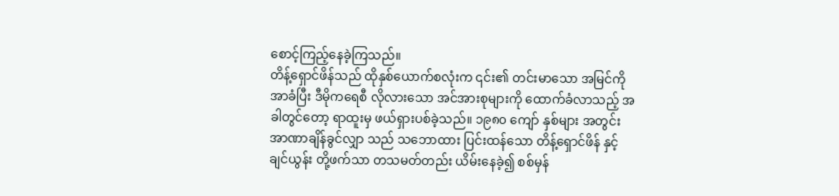စောင့်ကြည့်နေခဲ့ကြသည်။
တိန့်ရှောင်ဖိန်သည် ထိုနှစ်ယောက်စလုံးက ၎င်း၏ တင်းမာသော အမြင်ကို အာခံပြီး ဒီမိုကရေစီ လိုလားသော အင်အားစုများကို ထောက်ခံလာသည့် အခါတွင်တော့ ရာထူးမှ ဖယ်ရှားပစ်ခဲ့သည်။ ၁၉၈၀ ကျော် နှစ်များ အတွင်း အာဏာချိန်ခွင်လျှာ သည် သဘောထား ပြင်းထန်သော တိန့်ရှောင်ဖိန် နှင့် ချင်ယွန်း တို့ဖက်သာ တသမတ်တည်း ယိမ်းနေခဲ့၍ စစ်မှန်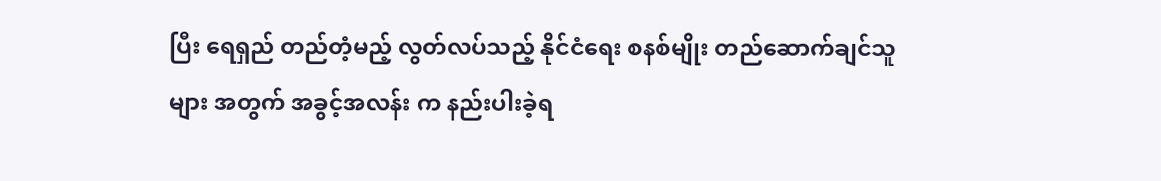ပြီး ရေရှည် တည်တံ့မည့် လွတ်လပ်သည့် နိုင်ငံရေး စနစ်မျိုး တည်ဆောက်ချင်သူများ အတွက် အခွင့်အလန်း က နည်းပါးခဲ့ရ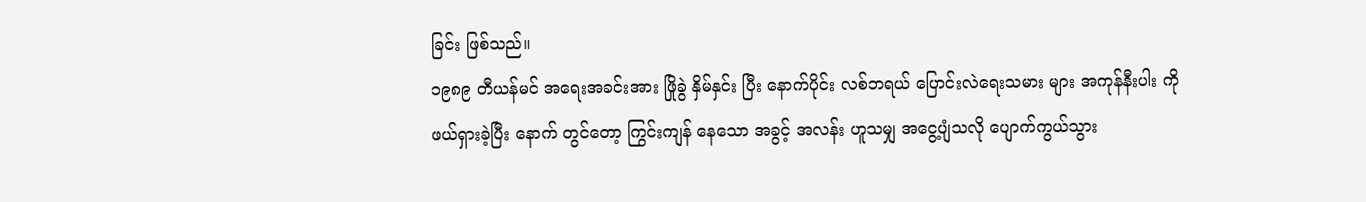ခြင်း ဖြစ်သည်။
၁၉၈၉ တီယန်မင် အရေးအခင်းအား ဖြိုခွဲ နှိမ်နှင်း ပြီး နောက်ပိုင်း လစ်ဘရယ် ပြောင်းလဲရေးသမား များ အကုန်နီးပါး ကို ဖယ်ရှားခဲ့ပြီး နောက် တွင်တော့ ကြွင်းကျန် နေသော အခွင့် အလန်း ဟူသမျှ အငွေ့ပျံသလို ပျောက်ကွယ်သွား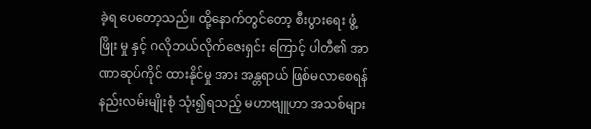ခဲ့ရ ပေတော့သည်။ ထို့နောက်တွင်တော့ စီးပွားရေး ဖွံ့ဖြိုး မှု နှင့် ဂလိုဘယ်လိုက်ဇေးရှင်း ကြောင့် ပါတီ၏ အာဏာဆုပ်ကိုင် ထားနိုင်မှု အား အန္တရာယ် ဖြစ်မလာစေရန် နည်းလမ်းမျိုးစုံ သုံး၍ရသည့် မဟာဗျူဟာ အသစ်များ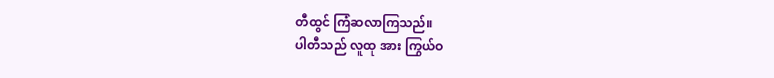တီထွင် ကြံဆလာကြသည်။
ပါတီသည် လူထု အား ကြွယ်ဝ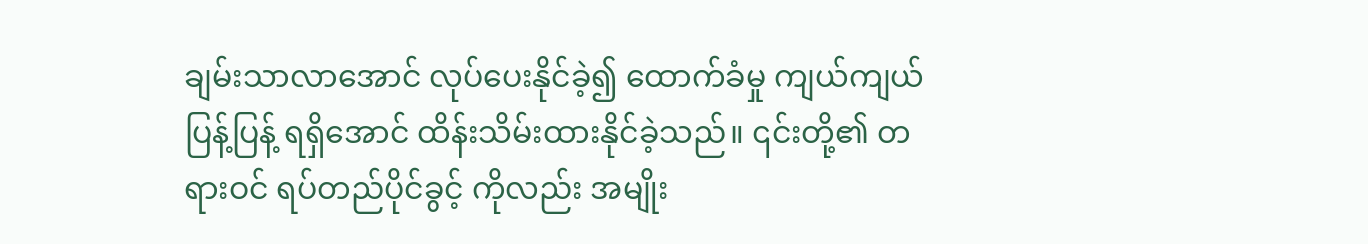ချမ်းသာလာအောင် လုပ်ပေးနိုင်ခဲ့၍ ထောက်ခံမှု ကျယ်ကျယ်ပြန့်ပြန့် ရရှိအောင် ထိန်းသိမ်းထားနိုင်ခဲ့သည်။ ၎င်းတို့၏ တရားဝင် ရပ်တည်ပိုင်ခွင့် ကိုလည်း အမျိုး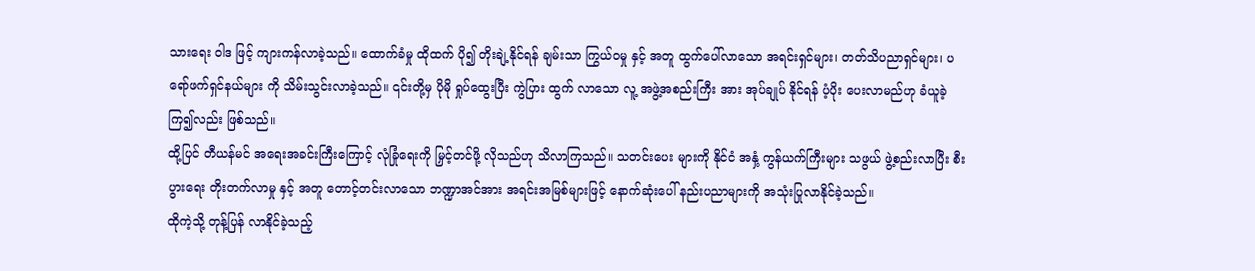သားရေး ဝါဒ ဖြင့် ကျားကန်လာခဲ့သည်။ ထောက်ခံမှု ထိုထက် ပို၍ တိုးချဲ့နိုင်ရန် ချမ်းသာ ကြွယ်ဝမှု နှင့် အတူ ထွက်ပေါ်လာသော အရင်းရှင်များ၊ တတ်သိပညာရှင်များ၊ ပရော်ဖက်ရှင်နယ်များ ကို သိမ်းသွင်းလာခဲ့သည်။ ၎င်းတို့မှ ပိုမို ရှုပ်ထွေးပြီး ကွဲပြား ထွက် လာသော လူ့ အဖွဲ့အစည်းကြီး အား အုပ်ချုပ် နိုင်ရန် ပံ့ပိုး ပေးလာမည်ဟု ခံယူခဲ့ကြ၍လည်း ဖြစ်သည်။
ထို့ပြင် တီယန်မင် အရေးအခင်းကြီးကြောင့် လုံခြုံရေးကို မြှင့်တင်ဖို့ လိုသည်ဟု သိလာကြသည်။ သတင်းပေး များကို နိုင်ငံ အနှံ့ ကွန်ယက်ကြီးများ သဖွယ် ဖွဲ့စည်းလာပြီး စီးပွားရေး တိုးတက်လာမှု နှင့် အတူ တောင့်တင်းလာသော ဘဏ္ဍာအင်အား အရင်းအမြစ်များဖြင့် နောက်ဆုံးပေါ် နည်းပညာများကို အသုံးပြုလာနိုင်ခဲ့သည်။
ထိုကဲ့သို့ တုန့်ပြန် လာနိုင်ခဲ့သည့်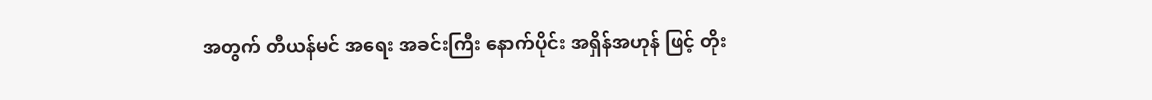အတွက် တီယန်မင် အရေး အခင်းကြီး နောက်ပိုင်း အရှိန်အဟုန် ဖြင့် တိုး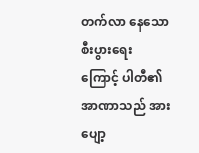တက်လာ နေသော စီးပွားရေး ကြောင့် ပါတီ၏ အာဏာသည် အားပျော့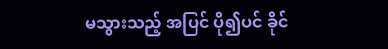မသွားသည့် အပြင် ပို၍ပင် ခိုင်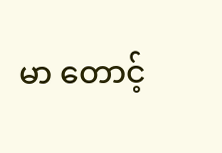မာ တောင့်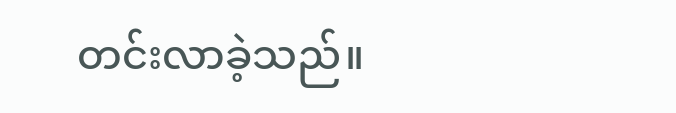တင်းလာခဲ့သည်။